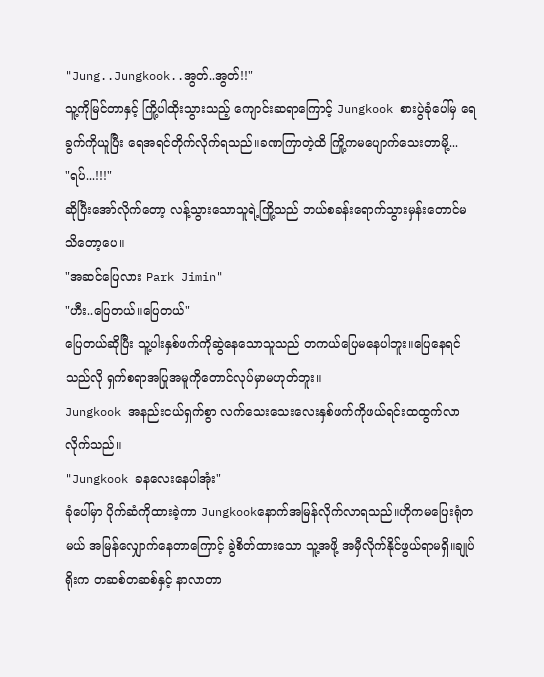"Jung..Jungkook..အွတ်..အွတ်!!"
သူ့ကိုမြင်တာနှင့် ကြို့ပါထိုးသွားသည့် ကျောင်းဆရာကြောင့် Jungkook စားပွဲခုံပေါ်မှ ရေခွက်ကိုယူပြီး ရေအရင်တိုက်လိုက်ရသည်။ခဏကြာတဲ့ထိ ကြို့ကမပျောက်သေးတာမို့...
"ရပ်...!!!"
ဆိုပြီးအော်လိုက်တော့ လန့်သွားသောသူရဲ့ကြို့သည် ဘယ်စခန်းရောက်သွားမှန်းတောင်မသိတော့ပေ။
"အဆင်ပြေလား Park Jimin"
"ဟီး..ပြေတယ်။ပြေတယ်"
ပြေတယ်ဆိုပြီး သူ့ပါးနှစ်ဖက်ကိုဆွဲနေသောသူသည် တကယ်ပြေမနေပါဘူး။ပြေနေရင် သည်လို ရှက်စရာအပြုအမူကိုတောင်လုပ်မှာမဟုတ်ဘူး။
Jungkook အနည်းငယ်ရှက်စွာ လက်သေးသေးလေးနှစ်ဖက်ကိုဖယ်ရင်းထထွက်လာလိုက်သည်။
"Jungkook ခနလေးနေပါအုံး"
ခုံပေါ်မှာ ပိုက်ဆံကိုထားခဲ့ကာ Jungkookနောက်အမြန်လိုက်လာရသည်။ဟိုကမပြေးရုံတမယ် အမြန်လျှောက်နေတာကြောင့် ခွဲစိတ်ထားသော သူ့အဖို့ အမှီလိုက်နိုင်ဖွယ်ရာမရှိ။ချုပ်ရိုးက တဆစ်တဆစ်နှင့် နာလာတာ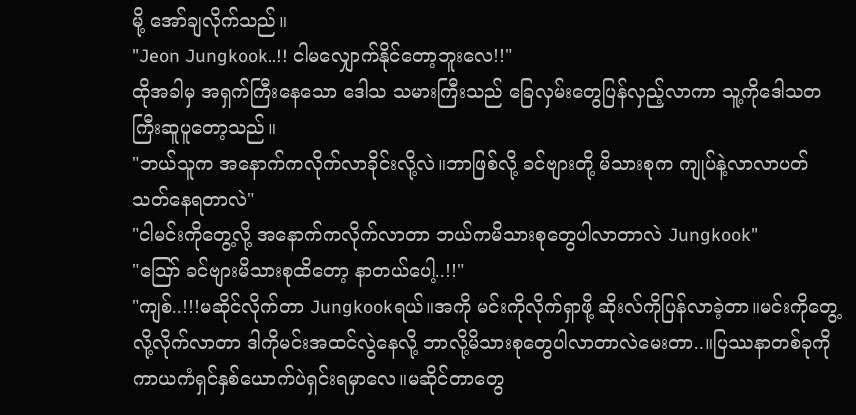မို့ အော်ချလိုက်သည်။
"Jeon Jungkook..!! ငါမလျှောက်နိုင်တော့ဘူးလေ!!"
ထိုအခါမှ အရှက်ကြီးနေသော ဒေါသ သမားကြီးသည် ခြေလှမ်းတွေပြန်လှည့်လာကာ သူ့ကိုဒေါသတကြီးဆူပူတော့သည်။
"ဘယ်သူက အနောက်ကလိုက်လာခိုင်းလို့လဲ။ဘာဖြစ်လို့ ခင်ဗျားတို့ မိသားစုက ကျုပ်နဲ့လာလာပတ်သတ်နေရတာလဲ"
"ငါမင်းကိုတွေ့လို့ အနောက်ကလိုက်လာတာ ဘယ်ကမိသားစုတွေပါလာတာလဲ Jungkook"
"ဪ ခင်ဗျားမိသားစုထိတော့ နာတယ်ပေါ့..!!"
"ကျစ်..!!!မဆိုင်လိုက်တာ Jungkookရယ်။အကို မင်းကိုလိုက်ရှာဖို့ ဆိုးလ်ကိုပြန်လာခဲ့တာ။မင်းကိုတွေ့လို့လိုက်လာတာ ဒါကိုမင်းအထင်လွဲနေလို့ ဘာလို့မိသားစုတွေပါလာတာလဲမေးတာ..။ပြဿနာတစ်ခုကို ကာယကံရှင်နှစ်ယောက်ပဲရှင်းရမှာလေ။မဆိုင်တာတွေ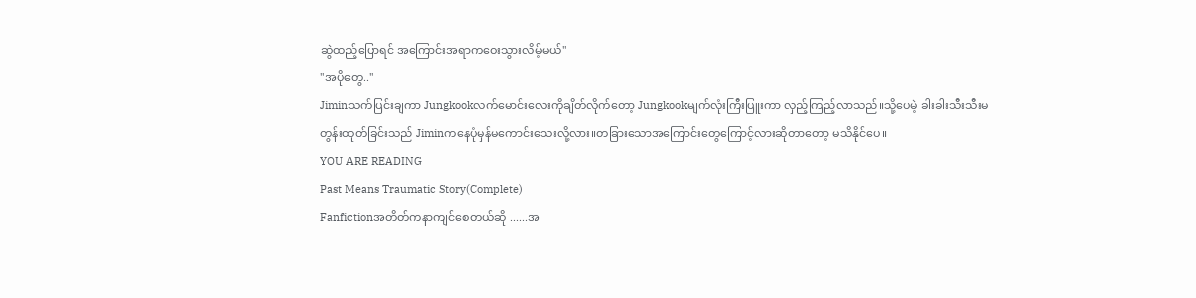ဆွဲထည့်ပြောရင် အကြောင်းအရာကဝေးသွားလိမ့်မယ်"
"အပိုတွေ.."
Jiminသက်ပြင်းချကာ Jungkookလက်မောင်းလေးကိုချိတ်လိုက်တော့ Jungkookမျက်လုံးကြီးပြူးကာ လှည့်ကြည့်လာသည်။သို့ပေမဲ့ ခါးခါးသီးသီးမတွန်းထုတ်ခြင်းသည် Jiminကနေပုံမှန်မကောင်းသေးလို့လား။တခြားသောအကြောင်းတွေကြောင့်လားဆိုတာတော့ မသိနိုင်ပေ။
YOU ARE READING
Past Means Traumatic Story(Complete)
Fanfictionအတိတ်ကနာကျင်စေတယ်ဆို ......အ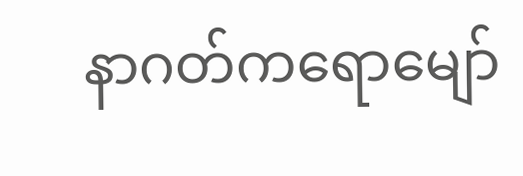နာဂတ်ကရောမျော်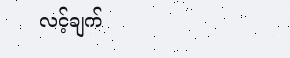လင့်ချက်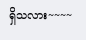ရှိသလား~~~~